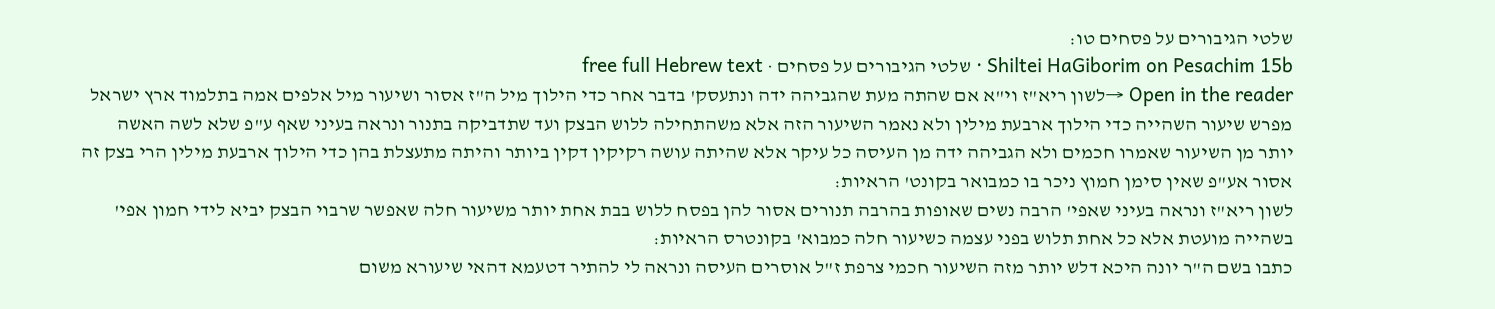שלטי הגיבורים על פסחים טו:
Shiltei HaGiborim on Pesachim 15b · שלטי הגיבורים על פסחים · free full Hebrew text
Open in the reader →לשון ריא"ז וי"א אם שהתה מעת שהגביהה ידה ונתעסק' בדבר אחר כדי הילוך מיל ה"ז אסור ושיעור מיל אלפים אמה בתלמוד ארץ ישראל מפרש שיעור השהייה כדי הילוך ארבעת מילין ולא נאמר השיעור הזה אלא משהתחילה ללוש הבצק ועד שתדביקה בתנור ונראה בעיני שאף ע"פ שלא לשה האשה יותר מן השיעור שאמרו חכמים ולא הגביהה ידה מן העיסה כל עיקר אלא שהיתה עושה רקיקין דקין ביותר והיתה מתעצלת בהן כדי הילוך ארבעת מילין הרי בצק זה אסור אע"פ שאין סימן חמוץ ניכר בו כמבואר בקונט' הראיות:
לשון ריא"ז ונראה בעיני שאפי' הרבה נשים שאופות בהרבה תנורים אסור להן בפסח ללוש בבת אחת יותר משיעור חלה שאפשר שרבוי הבצק יביא לידי חמון אפי' בשהייה מועטת אלא כל אחת תלוש בפני עצמה כשיעור חלה כמבוא' בקונטרס הראיות:
כתבו בשם ה"ר יונה היכא דלש יותר מזה השיעור חכמי צרפת ז"ל אוסרים העיסה ונראה לי להתיר דטעמא דהאי שיעורא משום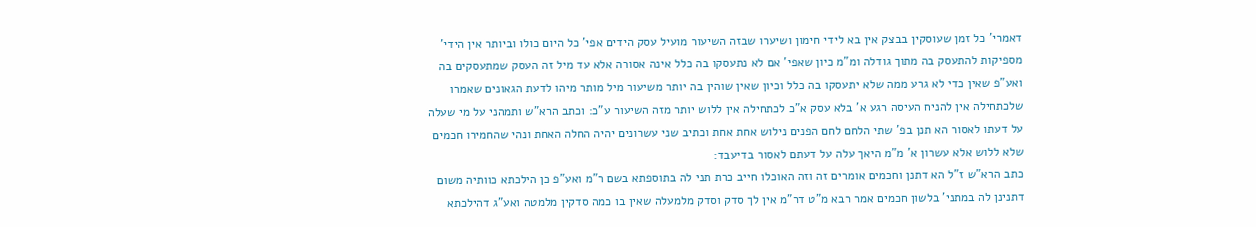דאמרי' כל זמן שעוסקין בבצק אין בא לידי חימון ושיערו שבזה השיעור מועיל עסק הידים אפי' כל היום כולו וביותר אין הידי' מספיקות להתעסק בה מתוך גודלה ומ"מ כיון שאפי' אם לא נתעסקו בה כלל אינה אסורה אלא עד מיל זה העסק שמתעסקים בה ואע"פ שאין כדי לא גרע ממה שלא יתעסקו בה כלל וכיון שאין שוהין בה יותר משיעור מיל מותר מיהו לדעת הגאונים שאמרו שלכתחילה אין להניח העיסה רגע א' בלא עסק א"כ לכתחילה אין ללוש יותר מזה השיעור ע"כ: וכתב הרא"ש ותמהני על מי שעלה על דעתו לאסור הא תנן בפ' שתי הלחם לחם הפנים נילוש אחת אחת וכתיב שני עשרונים יהיה החלה האחת ונהי שהחמירו חכמים שלא ללוש אלא עשרון א' מ"מ היאך עלה על דעתם לאסור בדיעבד:
כתב הרא"ש ז"ל הא דתנן וחכמים אומרים זה וזה האוכלו חייב כרת תני לה בתוספתא בשם ר"מ ואע"פ כן הילכתא כוותיה משום דתנינן לה במתני' בלשון חכמים אמר רבא מ"ט דר"מ אין לך סדק וסדק מלמעלה שאין בו כמה סדקין מלמטה ואע"ג דהילכתא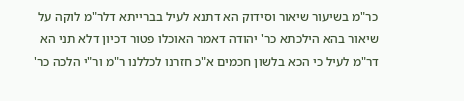כר"מ בשיעור שיאור וסידוק הא דתנא לעיל בברייתא דלר"מ לוקה על שיאור בהא הילכתא כר' יהודה דאמר האוכלו פטור דכיון דלא תני הא דר"מ לעיל כי הכא בלשון חכמים א"כ חזרנו לכללנו ר"מ ור"י הלכה כר'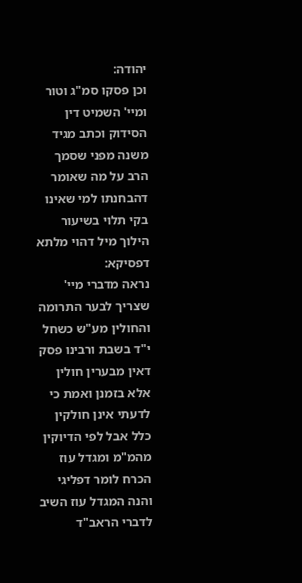יהודה:
וכן פסקו סמ"ג וטור ומיי' השמיט דין הסידוק וכתב מגיד משנה מפני שסמך הרב על מה שאומר דהבחנתו למי שאינו בקי תלוי בשיעור הילוך מיל דהוי מלתא דפסיקא:
נראה מדברי מיי' שצריך לבער התרומה והחולין מע"ש כשחל י"ד בשבת ורבינו פסק דאין מבערין חולין אלא בזמנן ואמת כי לדעתי אינן חולקין כלל אבל לפי הדיוקין מהמ"מ ומגדל עוז הכרח לומר דפליגי והנה המגדל עוז השיב לדברי הראב"ד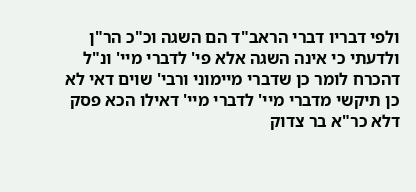ולפי דבריו דברי הראב"ד הם השגה וכ"כ הר"ן ולדעתי כי אינה השגה אלא פי' לדברי מיי' ונ"ל דהכרח לומר כן שדברי מיימוני ורבי' שוים דאי לא כן תיקשי מדברי מיי' לדברי מיי' דאילו הכא פסק דלא כר"א בר צדוק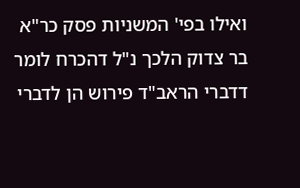ואילו בפי' המשניות פסק כר"א בר צדוק הלכך נ"ל דהכרח לומר דדברי הראב"ד פירוש הן לדברי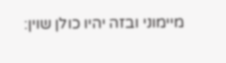מיימוני ובזה יהיו כולן שוין: